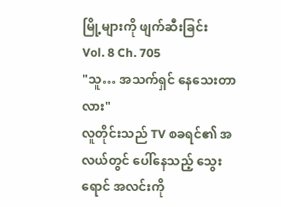မြို့များကို ဖျက်ဆီးခြင်း
Vol. 8 Ch. 705
"သူ… အသက်ရှင် နေသေးတာလား"
လူတိုင်းသည် TV စခရင်၏ အလယ်တွင် ပေါ်နေသည့် သွေးရောင် အလင်းကို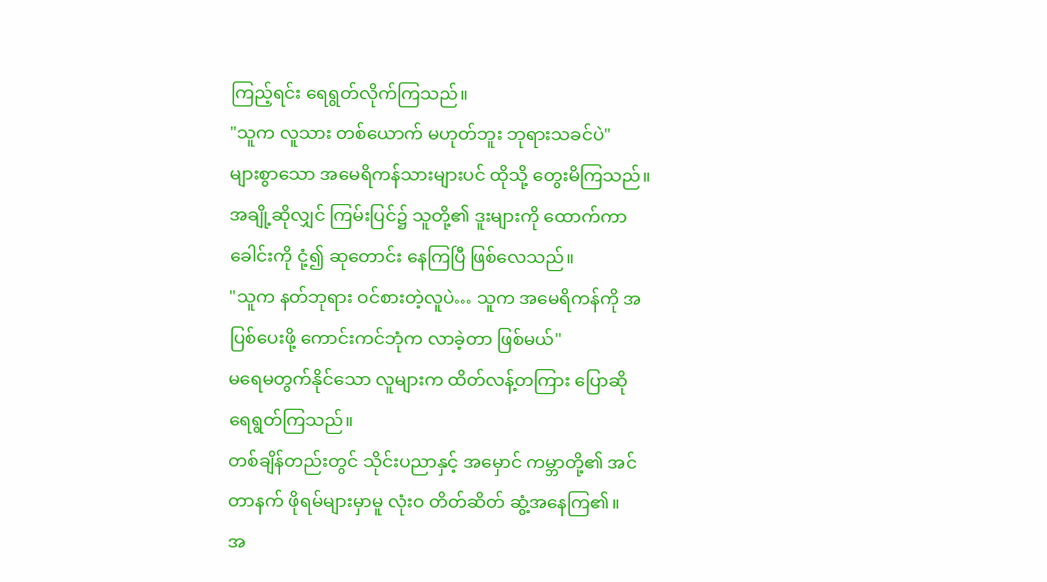ကြည့်ရင်း ရေရွတ်လိုက်ကြသည်။
"သူက လူသား တစ်ယောက် မဟုတ်ဘူး ဘုရားသခင်ပဲ"
များစွာသော အမေရိကန်သားများပင် ထိုသို့ တွေးမိကြသည်။
အချို့ဆိုလျှင် ကြမ်းပြင်၌ သူတို့၏ ဒူးများကို ထောက်ကာ ခေါင်းကို ငုံ့၍ ဆုတောင်း နေကြပြီ ဖြစ်လေသည်။
"သူက နတ်ဘုရား ဝင်စားတဲ့လူပဲ… သူက အမေရိကန်ကို အပြစ်ပေးဖို့ ကောင်းကင်ဘုံက လာခဲ့တာ ဖြစ်မယ်"
မရေမတွက်နိုင်သော လူများက ထိတ်လန့်တကြား ပြောဆို ရေရွတ်ကြသည်။
တစ်ချိန်တည်းတွင် သိုင်းပညာနှင့် အမှောင် ကမ္ဘာတို့၏ အင်တာနက် ဖိုရမ်များမှာမူ လုံးဝ တိတ်ဆိတ် ဆွံ့အနေကြ၏။
အ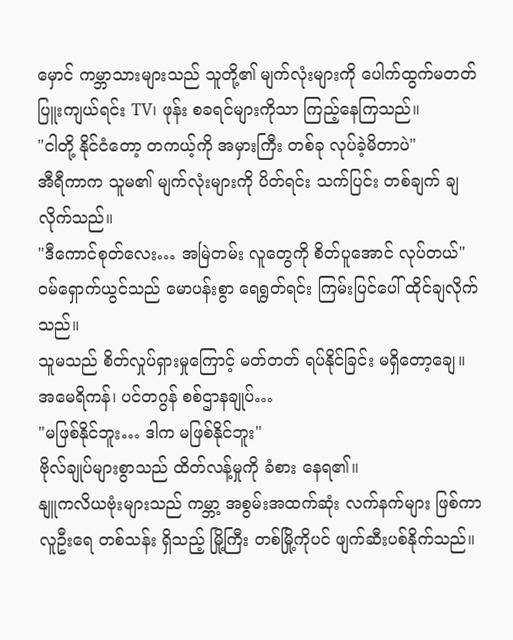မှောင် ကမ္ဘာသားများသည် သူတို့၏ မျက်လုံးများကို ပေါက်ထွက်မတတ် ပြူးကျယ်ရင်း TV၊ ဖုန်း စခရင်များကိုသာ ကြည့်နေကြသည်။
"ငါတို့ နိုင်ငံတော့ တကယ့်ကို အမှားကြီး တစ်ခု လုပ်ခဲ့မိတာပဲ"
အီရီကာက သူမ၏ မျက်လုံးများကို ပိတ်ရင်း သက်ပြင်း တစ်ချက် ချလိုက်သည်။
"ဒီကောင်စုတ်လေး… အမြဲတမ်း လူတွေကို စိတ်ပူအောင် လုပ်တယ်"
ဝမ်ရှောက်ယွင်သည် မောပန်းစွာ ရေရွတ်ရင်း ကြမ်းပြင်ပေါ် ထိုင်ချလိုက်သည်။
သူမသည် စိတ်လှုပ်ရှားမှုကြောင့် မတ်တတ် ရပ်နိုင်ခြင်း မရှိတော့ချေ။
အမေရိကန်၊ ပင်တဂွန် စစ်ဌာနချုပ်…
"မဖြစ်နိုင်ဘူး… ဒါက မဖြစ်နိုင်ဘူး"
ဗိုလ်ချုပ်များစွာသည် ထိတ်လန့်မှုကို ခံစား နေရ၏။
နျူကလိယဗုံးများသည် ကမ္ဘာ့ အစွမ်းအထက်ဆုံး လက်နက်များ ဖြစ်ကာ လူဦးရေ တစ်သန်း ရှိသည့် မြို့ကြီး တစ်မြို့ကိုပင် ဖျက်ဆီးပစ်နိုက်သည်။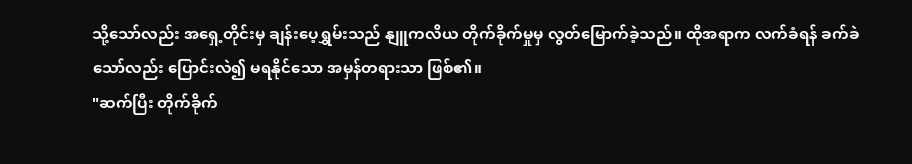သို့သော်လည်း အရှေ့တိုင်းမှ ချန်းပေ့ရွှမ်းသည် နျူကလိယ တိုက်ခိုက်မှုမှ လွတ်မြောက်ခဲ့သည်။ ထိုအရာက လက်ခံရန် ခက်ခဲသော်လည်း ပြောင်းလဲ၍ မရနိုင်သော အမှန်တရားသာ ဖြစ်၏။
"ဆက်ပြီး တိုက်ခိုက်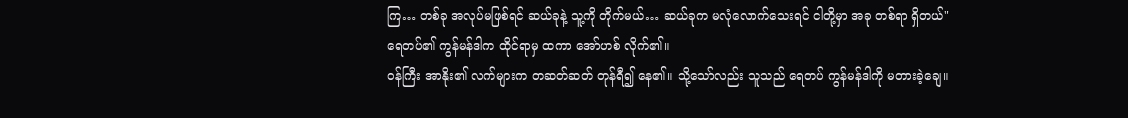ကြ… တစ်ခု အလုပ်မဖြစ်ရင် ဆယ်ခုနဲ့ သူ့ကို တိုက်မယ်… ဆယ်ခုက မလုံလောက်သေးရင် ငါတို့မှာ အခု တစ်ရာ ရှိတယ်"
ရေတပ်၏ ကွန်မန်ဒါက ထိုင်ရာမှ ထကာ အော်ဟစ် လိုက်၏။
ဝန်ကြီး အာနိုး၏ လက်များက တဆတ်ဆတ် တုန်ရီ၍ နေ၏။ သို့သော်လည်း သူသည် ရေတပ် ကွန်မန်ဒါကို မတားခဲ့ချေ။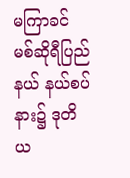မကြာခင် မစ်ဆိုရီပြည်နယ် နယ်စပ်နား၌ ဒုတိယ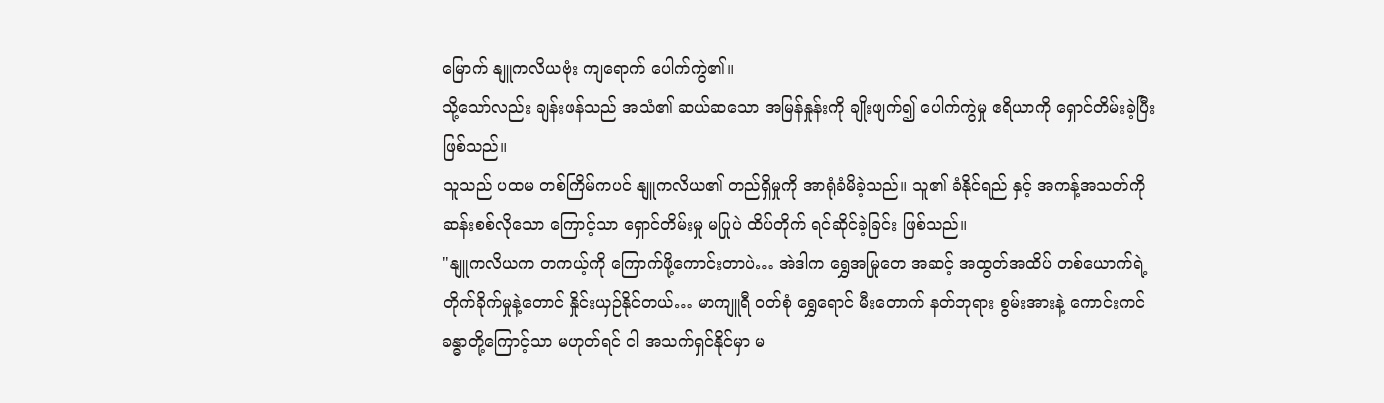မြောက် နျူကလိယဗုံး ကျရောက် ပေါက်ကွဲ၏။
သို့သော်လည်း ချန်းဖန်သည် အသံ၏ ဆယ်ဆသော အမြန်နှုန်းကို ချိုးဖျက်၍ ပေါက်ကွဲမှု ဧရိယာကို ရှောင်တိမ်းခဲ့ပြီး ဖြစ်သည်။
သူသည် ပထမ တစ်ကြိမ်ကပင် နျူကလိယ၏ တည်ရှိမှုကို အာရုံခံမိခဲ့သည်။ သူ၏ ခံနိုင်ရည် နှင့် အကန့်အသတ်ကို ဆန်းစစ်လိုသော ကြောင့်သာ ရှောင်တိမ်းမှု မပြုပဲ ထိပ်တိုက် ရင်ဆိုင်ခဲ့ခြင်း ဖြစ်သည်။
"နျူကလိယက တကယ့်ကို ကြောက်ဖို့ကောင်းတာပဲ… အဲဒါက ရွှေအမြုတေ အဆင့် အထွတ်အထိပ် တစ်ယောက်ရဲ့ တိုက်ခိုက်မှုနဲ့တောင် နှိုင်းယှဉ်နိုင်တယ်… မာကျူရီ ဝတ်စုံ ရွှေရောင် မီးတောက် နတ်ဘုရား စွမ်းအားနဲ့ ကောင်းကင်ခန္ဓာတို့ကြောင့်သာ မဟုတ်ရင် ငါ အသက်ရှင်နိုင်မှာ မ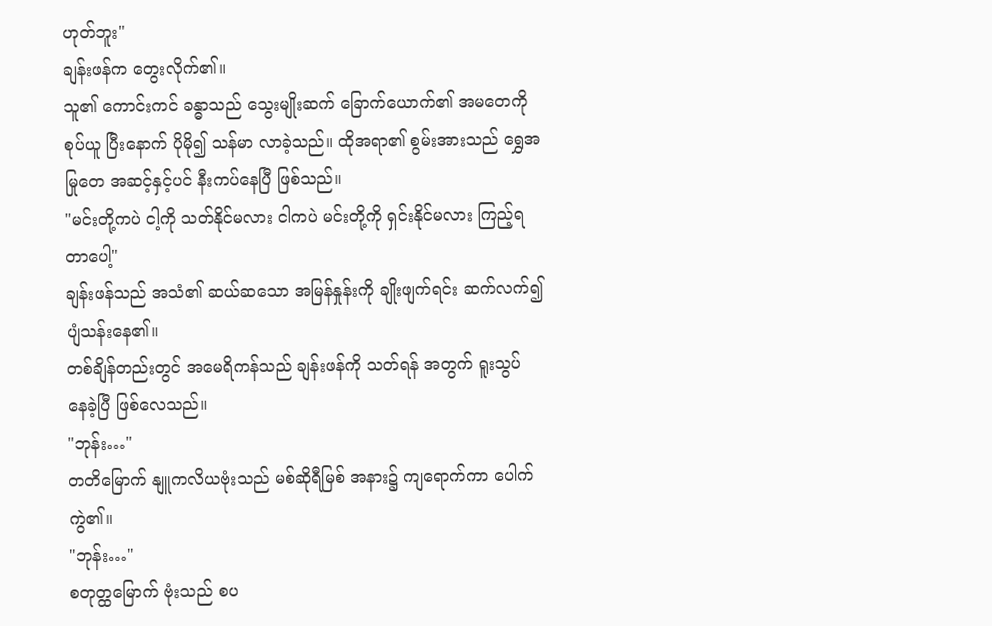ဟုတ်ဘူး"
ချန်းဖန်က တွေးလိုက်၏။
သူ၏ ကောင်းကင် ခန္ဓာသည် သွေးမျိုးဆက် ခြောက်ယောက်၏ အမတေကို စုပ်ယူ ပြီးနောက် ပိုမို၍ သန်မာ လာခဲ့သည်။ ထိုအရာ၏ စွမ်းအားသည် ရွှေအမြုတေ အဆင့်နှင့်ပင် နီးကပ်နေပြီ ဖြစ်သည်။
"မင်းတို့ကပဲ ငါ့ကို သတ်နိုင်မလား ငါကပဲ မင်းတို့ကို ရှင်းနိုင်မလား ကြည့်ရတာပေါ့"
ချန်းဖန်သည် အသံ၏ ဆယ်ဆသော အမြန်နှုန်းကို ချိုးဖျက်ရင်း ဆက်လက်၍ ပျံသန်းနေ၏။
တစ်ချိန်တည်းတွင် အမေရိကန်သည် ချန်းဖန်ကို သတ်ရန် အတွက် ရူးသွပ် နေခဲ့ပြီ ဖြစ်လေသည်။
"ဘုန်း…"
တတိမြောက် နျူကလိယဗုံးသည် မစ်ဆိုရီမြစ် အနား၌ ကျရောက်ကာ ပေါက်ကွဲ၏။
"ဘုန်း…"
စတုတ္ထမြောက် ဗုံးသည် စပ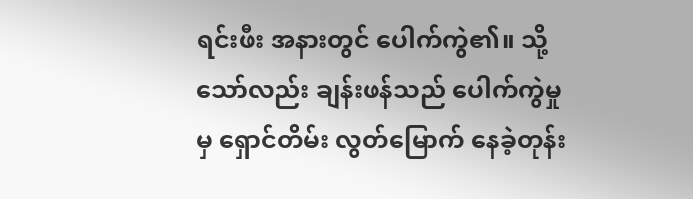ရင်းဖီး အနားတွင် ပေါက်ကွဲ၏။ သို့သော်လည်း ချန်းဖန်သည် ပေါက်ကွဲမှုမှ ရှောင်တိမ်း လွတ်မြောက် နေခဲ့တုန်း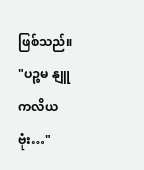ဖြစ်သည်။
"ပဉ္စမ နျူကလိယ ဗုံး…"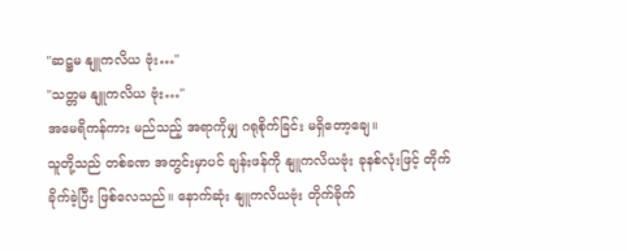"ဆဋ္ဌမ နျူကလိယ ဗုံး…"
"သတ္တမ နျူကလိယ ဗုံး…"
အမေရိကန်ကား မည်သည့် အရာကိုမျှ ဂရုစိုက်ခြင်း မရှိတော့ချေ။
သူတို့သည် တစ်ခဏ အတွင်းမှာပင် ချန်းဖန်ကို နျူကလိယဗုံး ခုနစ်လုံးဖြင့် တိုက်ခိုက်ခဲ့ပြီး ဖြစ်လေသည်။ နောက်ဆုံး နျူကလိယဗုံး တိုက်ခိုက်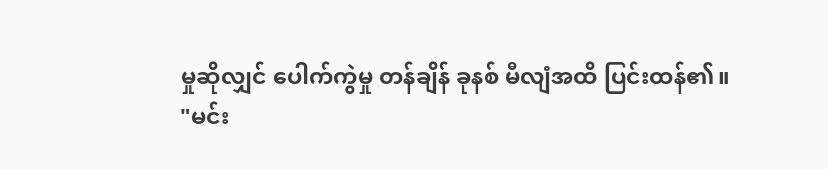မှုဆိုလျှင် ပေါက်ကွဲမှု တန်ချိန် ခုနစ် မီလျံအထိ ပြင်းထန်၏။
"မင်း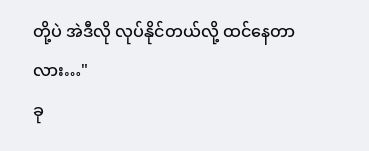တို့ပဲ အဲဒီလို လုပ်နိုင်တယ်လို့ ထင်နေတာလား…"
ခု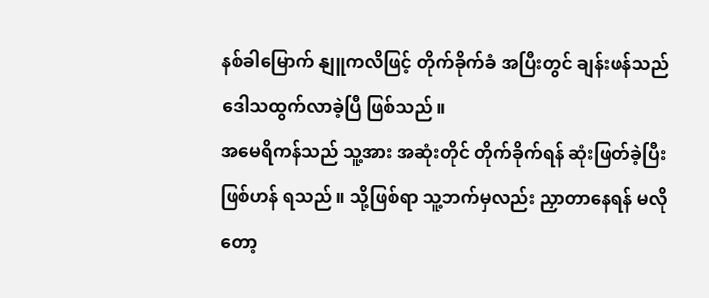နစ်ခါမြောက် နျူကလိဖြင့် တိုက်ခိုက်ခံ အပြီးတွင် ချန်းဖန်သည် ဒေါသထွက်လာခဲ့ပြီ ဖြစ်သည်။
အမေရိကန်သည် သူ့အား အဆုံးတိုင် တိုက်ခိုက်ရန် ဆုံးဖြတ်ခဲ့ပြီး ဖြစ်ဟန် ရသည်။ သို့ဖြစ်ရာ သူ့ဘက်မှလည်း ညှာတာနေရန် မလိုတော့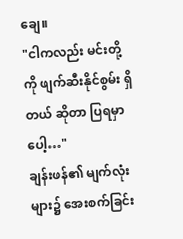ချေ။
"ငါကလည်း မင်းတို့ကို ဖျက်ဆီးနိုင်စွမ်း ရှိတယ် ဆိုတာ ပြရမှာပေါ့…"
ချန်းဖန်၏ မျက်လုံးများ၌ အေးစက်ခြင်း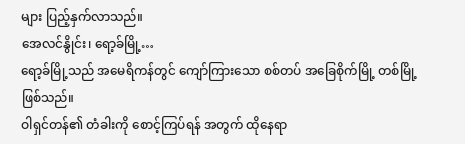များ ပြည့်နှက်လာသည်။
အေလင်နွိုင်း၊ ရော့ခ်မြို့…
ရော့ခ်မြို့သည် အမေရိကန်တွင် ကျော်ကြားသော စစ်တပ် အခြေစိုက်မြို့ တစ်မြို့ ဖြစ်သည်။
ဝါရှင်တန်၏ တံခါးကို စောင့်ကြပ်ရန် အတွက် ထိုနေရာ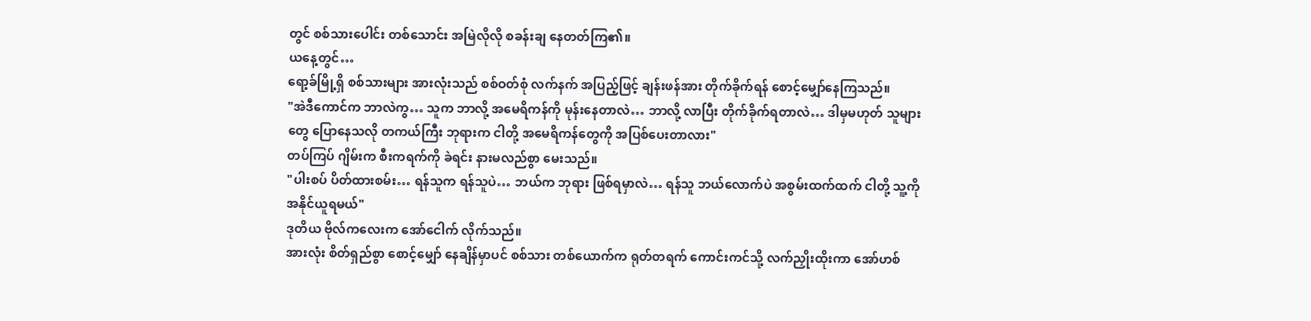တွင် စစ်သားပေါင်း တစ်သောင်း အမြဲလိုလို စခန်းချ နေတတ်ကြ၏။
ယနေ့တွင်…
ရော့ခ်မြို့ရှိ စစ်သားများ အားလုံးသည် စစ်ဝတ်စုံ လက်နက် အပြည့်ဖြင့် ချန်းဖန်အား တိုက်ခိုက်ရန် စောင့်မျှော်နေကြသည်။
"အဲဒီကောင်က ဘာလဲကွ… သူက ဘာလို့ အမေရိကန်ကို မုန်းနေတာလဲ… ဘာလို့ လာပြီး တိုက်ခိုက်ရတာလဲ… ဒါမှမဟုတ် သူများတွေ ပြောနေသလို တကယ်ကြီး ဘုရားက ငါတို့ အမေရိကန်တွေကို အပြစ်ပေးတာလား"
တပ်ကြပ် ဂျိမ်းက စီးကရက်ကို ခဲရင်း နားမလည်စွာ မေးသည်။
"ပါးစပ် ပိတ်ထားစမ်း… ရန်သူက ရန်သူပဲ… ဘယ်က ဘုရား ဖြစ်ရမှာလဲ… ရန်သူ ဘယ်လောက်ပဲ အစွမ်းထက်ထက် ငါတို့ သူ့ကို အနိုင်ယူရမယ်"
ဒုတိယ ဗိုလ်ကလေးက အော်ငေါက် လိုက်သည်။
အားလုံး စိတ်ရှည်စွာ စောင့်မျှော် နေချိန်မှာပင် စစ်သား တစ်ယောက်က ရုတ်တရက် ကောင်းကင်သို့ လက်ညှိုးထိုးကာ အော်ဟစ်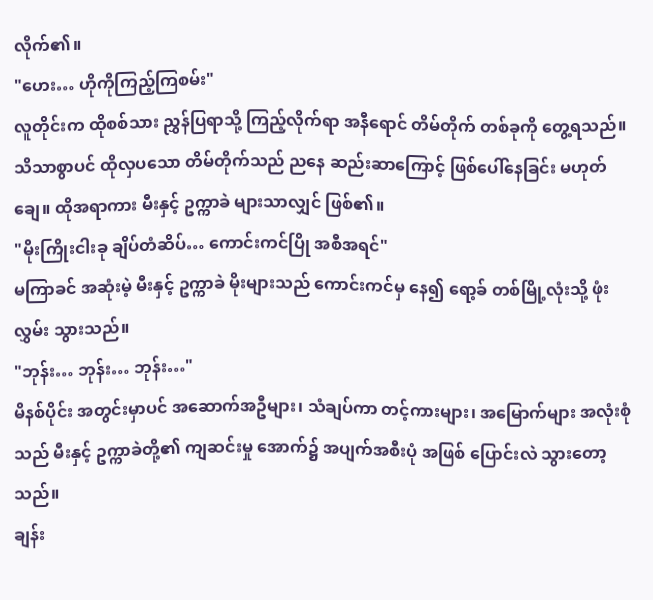လိုက်၏။
"ဟေး… ဟိုကိုကြည့်ကြစမ်း"
လူတိုင်းက ထိုစစ်သား ညွှန်ပြရာသို့ ကြည့်လိုက်ရာ အနီရောင် တိမ်တိုက် တစ်ခုကို တွေ့ရသည်။
သိသာစွာပင် ထိုလှပသော တိမ်တိုက်သည် ညနေ ဆည်းဆာကြောင့် ဖြစ်ပေါ်နေခြင်း မဟုတ်ချေ။ ထိုအရာကား မီးနှင့် ဥက္ကာခဲ များသာလျှင် ဖြစ်၏။
"မိုးကြိုးငါးခု ချိပ်တံဆိပ်… ကောင်းကင်ပြို အစီအရင်"
မကြာခင် အဆုံးမဲ့ မီးနှင့် ဥက္ကာခဲ မိုးများသည် ကောင်းကင်မှ နေ၍ ရော့ခ် တစ်မြို့လုံးသို့ ဖုံးလွှမ်း သွားသည်။
"ဘုန်း… ဘုန်း… ဘုန်း…"
မိနစ်ပိုင်း အတွင်းမှာပင် အဆောက်အဦများ၊ သံချပ်ကာ တင့်ကားများ၊ အမြောက်များ အလုံးစုံသည် မီးနှင့် ဥက္ကာခဲတို့၏ ကျဆင်းမှု အောက်၌ အပျက်အစီးပုံ အဖြစ် ပြောင်းလဲ သွားတော့သည်။
ချန်း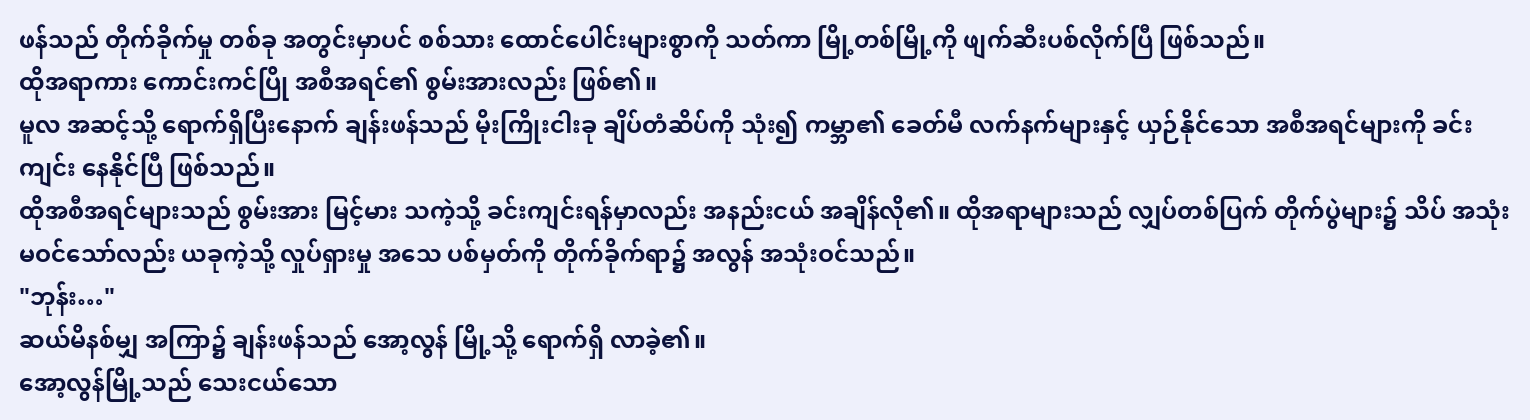ဖန်သည် တိုက်ခိုက်မှု တစ်ခု အတွင်းမှာပင် စစ်သား ထောင်ပေါင်းများစွာကို သတ်ကာ မြို့တစ်မြို့ကို ဖျက်ဆီးပစ်လိုက်ပြီ ဖြစ်သည်။
ထိုအရာကား ကောင်းကင်ပြို အစီအရင်၏ စွမ်းအားလည်း ဖြစ်၏။
မူလ အဆင့်သို့ ရောက်ရှိပြီးနောက် ချန်းဖန်သည် မိုးကြိုးငါးခု ချိပ်တံဆိပ်ကို သုံး၍ ကမ္ဘာ၏ ခေတ်မီ လက်နက်များနှင့် ယှဉ်နိုင်သော အစီအရင်များကို ခင်းကျင်း နေနိုင်ပြီ ဖြစ်သည်။
ထိုအစီအရင်များသည် စွမ်းအား မြင့်မား သကဲ့သို့ ခင်းကျင်းရန်မှာလည်း အနည်းငယ် အချိန်လို၏။ ထိုအရာများသည် လျှပ်တစ်ပြက် တိုက်ပွဲများ၌ သိပ် အသုံးမဝင်သော်လည်း ယခုကဲ့သို့ လှုပ်ရှားမှု အသေ ပစ်မှတ်ကို တိုက်ခိုက်ရာ၌ အလွန် အသုံးဝင်သည်။
"ဘုန်း…"
ဆယ်မိနစ်မျှ အကြာ၌ ချန်းဖန်သည် အော့လွန် မြို့သို့ ရောက်ရှိ လာခဲ့၏။
အော့လွန်မြို့သည် သေးငယ်သော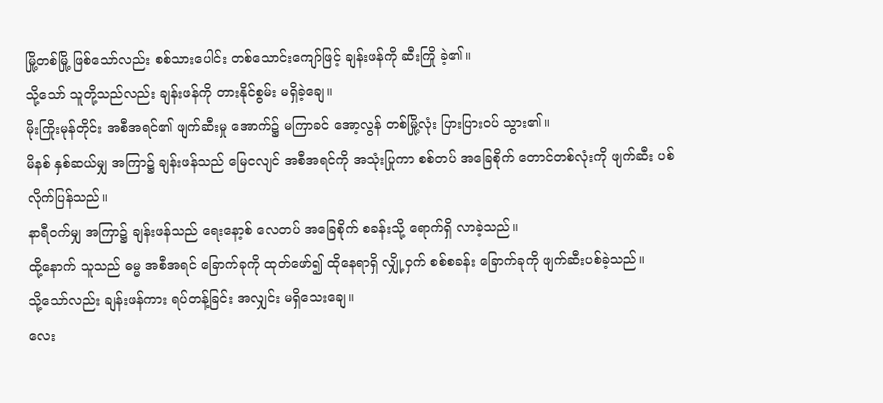မြို့တစ်မြို့ ဖြစ်သော်လည်း စစ်သားပေါင်း တစ်သောင်းကျော်ဖြင့် ချန်းဖန်ကို ဆီးကြို ခဲ့၏။
သို့သော် သူတို့သည်လည်း ချန်းဖန်ကို တားနိုင်စွမ်း မရှိခဲ့ချေ။
မိုးကြိုးမုန်တိုင်း အစီအရင်၏ ဖျက်ဆီးမှု အောက်၌ မကြာခင် အော့လွန် တစ်မြို့လုံး ပြားပြားဝပ် သွား၏။
မိနစ် နှစ်ဆယ်မျှ အကြာ၌ ချန်းဖန်သည် မြေငလျင် အစီအရင်ကို အသုံးပြုကာ စစ်တပ် အခြေစိုက် တောင်တစ်လုံးကို ဖျက်ဆီး ပစ်လိုက်ပြန်သည်။
နာရီဝက်မျှ အကြာ၌ ချန်းဖန်သည် ရေးနော့စ် လေတပ် အခြေစိုက် စခန်းသို့ ရောက်ရှိ လာခဲ့သည်။
ထို့နောက် သူသည် ဓမ္မ အစီအရင် ခြောက်ခုကို ထုတ်ဖော်၍ ထိုနေရာရှိ လျှို့ဝှက် စစ်စခန်း ခြောက်ခုကို ဖျက်ဆီးပစ်ခဲ့သည်။
သို့သော်လည်း ချန်းဖန်ကား ရပ်တန့်ခြင်း အလျှင်း မရှိသေးချေ။
လေး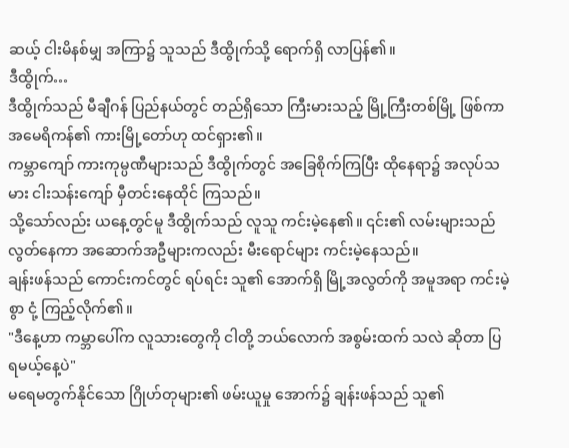ဆယ့် ငါးမိနစ်မျှ အကြာ၌ သူသည် ဒီထွိုက်သို့ ရောက်ရှိ လာပြန်၏။
ဒီထွိုက်…
ဒီထွိုက်သည် မီချီဂန် ပြည်နယ်တွင် တည်ရှိသော ကြီးမားသည့် မြို့ကြီးတစ်မြို့ ဖြစ်ကာ အမေရိကန်၏ ကားမြို့တော်ဟု ထင်ရှား၏။
ကမ္ဘာကျော် ကားကုမ္ပဏီများသည် ဒီထွိုက်တွင် အခြေစိုက်ကြပြီး ထိုနေရာ၌ အလုပ်သမား ငါးသန်းကျော် မှီတင်းနေထိုင် ကြသည်။
သို့သော်လည်း ယနေ့တွင်မူ ဒီထွိုက်သည် လူသူ ကင်းမဲ့နေ၏။ ၎င်း၏ လမ်းများသည် လွတ်နေကာ အဆောက်အဦများကလည်း မီးရောင်များ ကင်းမဲ့နေသည်။
ချန်းဖန်သည် ကောင်းကင်တွင် ရပ်ရင်း သူ၏ အောက်ရှိ မြို့အလွတ်ကို အမူအရာ ကင်းမဲ့စွာ ငုံ့ ကြည့်လိုက်၏။
"ဒီနေ့ဟာ ကမ္ဘာပေါ်က လူသားတွေကို ငါတို့ ဘယ်လောက် အစွမ်းထက် သလဲ ဆိုတာ ပြရမယ့်နေ့ပဲ"
မရေမတွက်နိုင်သော ဂြိုဟ်တုများ၏ ဖမ်းယူမှု အောက်၌ ချန်းဖန်သည် သူ၏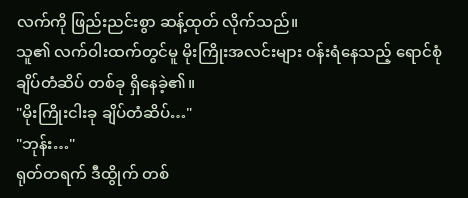လက်ကို ဖြည်းညင်းစွာ ဆန့်ထုတ် လိုက်သည်။
သူ၏ လက်ဝါးထက်တွင်မူ မိုးကြိုးအလင်းများ ဝန်းရံနေသည့် ရောင်စုံ ချိပ်တံဆိပ် တစ်ခု ရှိနေခဲ့၏။
"မိုးကြိုးငါးခု ချိပ်တံဆိပ်…"
"ဘုန်း…"
ရုတ်တရက် ဒီထွိုက် တစ်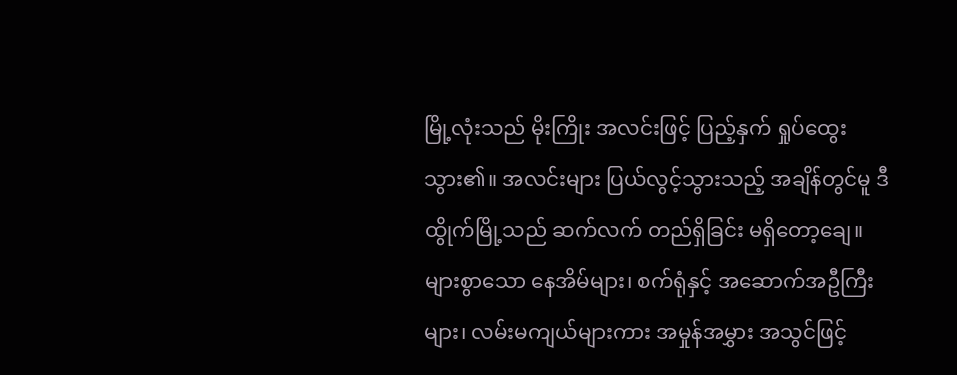မြို့လုံးသည် မိုးကြိုး အလင်းဖြင့် ပြည့်နှက် ရှုပ်ထွေးသွား၏။ အလင်းများ ပြယ်လွင့်သွားသည့် အချိန်တွင်မူ ဒီထွိုက်မြို့သည် ဆက်လက် တည်ရှိခြင်း မရှိတော့ချေ။
များစွာသော နေအိမ်များ၊ စက်ရုံနှင့် အဆောက်အဦကြီးများ၊ လမ်းမကျယ်များကား အမှုန်အမွှား အသွင်ဖြင့်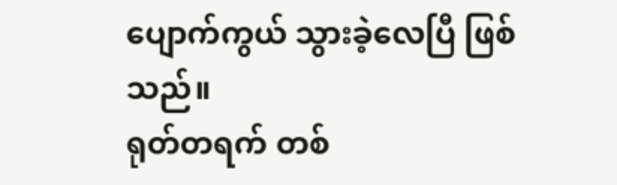ပျောက်ကွယ် သွားခဲ့လေပြီ ဖြစ်သည်။
ရုတ်တရက် တစ်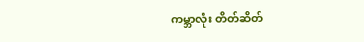ကမ္ဘာလုံး တိတ်ဆိတ်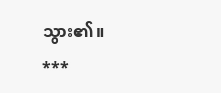သွား၏။
***